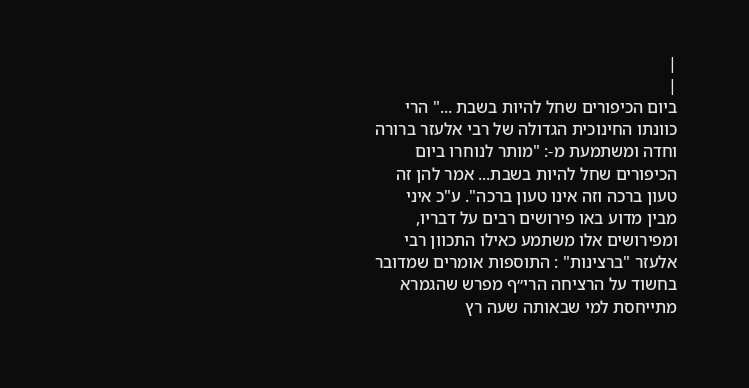|
|
ביום הכיפורים שחל להיות בשבת ..." הרי כוונתו החינוכית הגדולה של רבי אלעזר ברורה וחדה ומשתמעת מ-: "מותר לנוחרו ביום הכיפורים שחל להיות בשבת... אמר להן זה טעון ברכה וזה אינו טעון ברכה". ע"כ איני מבין מדוע באו פירושים רבים על דבריו, ומפירושים אלו משתמע כאילו התכוון רבי אלעזר "ברצינות" : התוספות אומרים שמדובר בחשוד על הרציחה הרי״ף מפרש שהגמרא מתייחסת למי שבאותה שעה רץ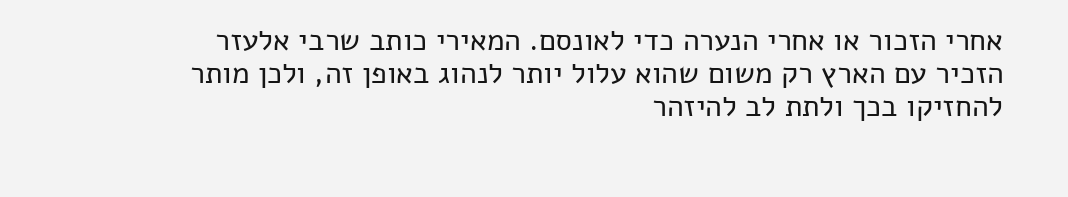אחרי הזכור או אחרי הנערה כדי לאונסם. המאירי כותב שרבי אלעזר הזכיר עם הארץ רק משום שהוא עלול יותר לנהוג באופן זה, ולכן מותר להחזיקו בכך ולתת לב להיזהר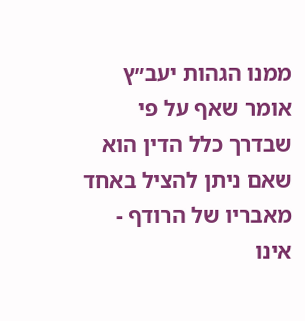ממנו הגהות יעב״ץ אומר שאף על פי שבדרך כלל הדין הוא שאם ניתן להציל באחד מאבריו של הרודף - אינו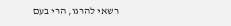רשאי להרגו, הרי בעם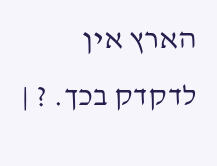הארץ אין לדקדק בכך. ? |